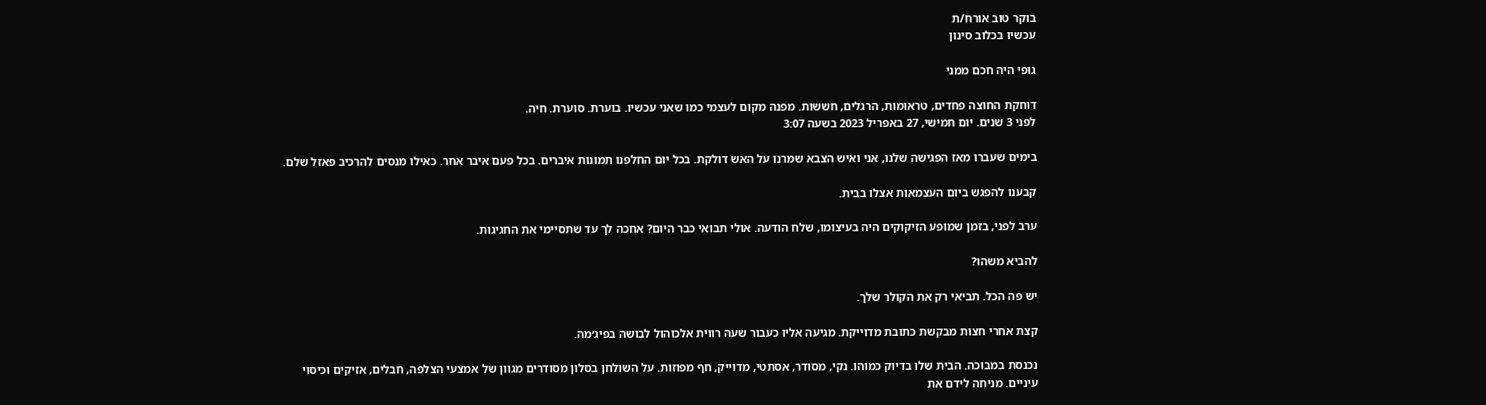בוקר טוב אורח/ת
עכשיו בכלוב סינון

גופי היה חכם ממני

דוחקת החוצה פחדים, טראומות, הרגלים, חששות. מפנה מקום לעצמי כמו שאני עכשיו. בוערת. סוערת. חיה.
לפני 3 שנים. יום חמישי, 27 באפריל 2023 בשעה 3:07

בימים שעברו מאז הפגישה שלנו, אני ואיש הצבא שמרנו על האש דולקת. בכל יום החלפנו תמונות איברים. בכל פעם איבר אחר. כאילו מנסים להרכיב פאזל שלם.

קבענו להפגש ביום העצמאות אצלו בבית.

ערב לפני, בזמן שמופע הזיקוקים היה בעיצומו, שלח הודעה. אולי תבואי כבר היום? אחכה לך עד שתסיימי את החגיגות.

להביא משהו?

יש פה הכל. תביאי רק את הקולר שלך.

קצת אחרי חצות מבקשת כתובת מדוייקת. מגיעה אליו כעבור שעה רווית אלכוהול לבושה בפיג׳מה.

נכנסת במבוכה. הבית שלו בדיוק כמוהו. נקי, מסודר, אסתטי, מדוייק, חף מפוזות. על השולחן בסלון מסודרים מגוון של אמצעי הצלפה, חבלים, אזיקים וכיסוי עיניים. מניחה לידם את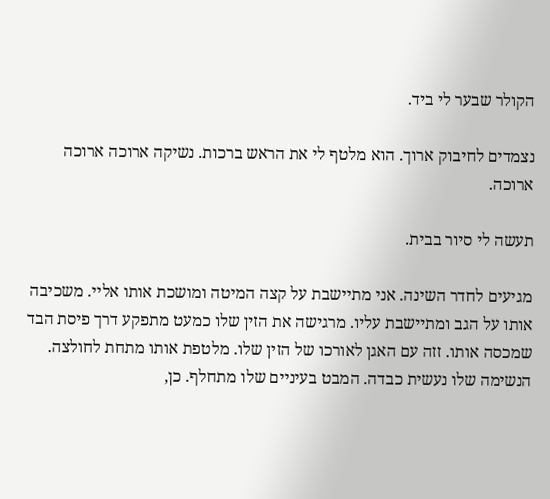הקולר שבער לי ביד.

נצמדים לחיבוק ארוך. הוא מלטף לי את הראש ברכות. נשיקה ארוכה ארוכה ארוכה.

תעשה לי סיור בבית.

מגיעים לחדר השינה. אני מתיישבת על קצה המיטה ומושכת אותו אליי. משכיבה אותו על הגב ומתיישבת עליו. מרגישה את הזין שלו כמעט מתפקע דרך פיסת הבד שמכסה אותו. זזה עם האגן לאורכו של הזין שלו. מלטפת אותו מתחת לחולצה. הנשימה שלו נעשית כבדה. המבט בעיניים שלו מתחלף. כן,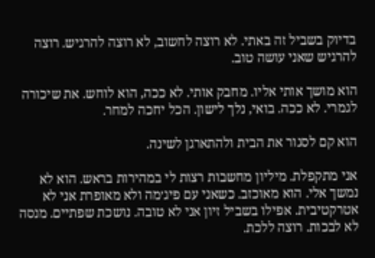בדיוק בשביל זה באתי. לא רוצה לחשוב, לא רוצה להרגיש. רוצה להרגיש שאני עושה טוב.

הוא מושך אותי אליו. מחבק אותי. לא ככה, הוא לוחש. את שיכורה לגמרי. לא ככה. בואי, נלך לישון. הכל יחכה למחר.

הוא קם לסגור את הבית ולהתארגן לשינה.

אני מתקפלת. מיליון מחשבות רצות לי במהירות בראש. הוא לא נמשך אלי. הוא מאוכזב. כשאני עם פיג׳מה ולא מאופרת אני לא אטרקטיבית. אפילו בשביל זיון אני לא טובה. נושכת שפתיים. מנסה לא לבכות. רוצה ללכת.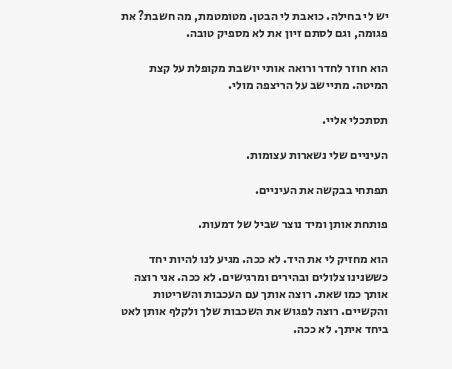יש לי בחילה. כואבת לי הבטן. מטומטמת, מה חשבת? את פגומה, וגם לסתם זיון את לא מספיק טובה.

הוא חוזר לחדר ורואה אותי יושבת מקופלת על קצת המיטה. מתיישב על הריצפה מולי.

תסתכלי אליי.

העיניים שלי נשארות עצומות.

תפתחי בבקשה את העיניים.

פותחת אותן ומיד נוצר שביל של דמעות.

הוא מחזיק לי את היד. לא ככה. מגיע לנו להיות יחד כששנינו צלולים ובהירים ומרגישים. לא ככה. אני רוצה אותך כמו שאת. רוצה אותך עם העכבות והשריטות והקשיים. רוצה לפגוש את השכבות שלך ולקלף אותן לאט ביחד איתך. לא ככה.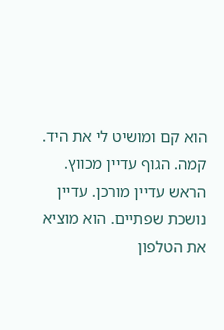הוא קם ומושיט לי את היד. קמה. הגוף עדיין מכווץ. הראש עדיין מורכן. עדיין נושכת שפתיים. הוא מוציא את הטלפון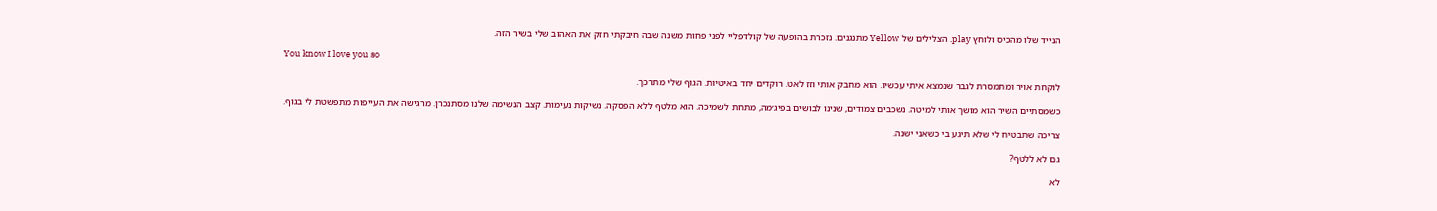הנייד שלו מהכיס ולוחץ play. הצלילים של Yellow מתנגנים. נזכרת בהופעה של קולדפליי לפני פחות משנה שבה חיבקתי חזק את האהוב שלי בשיר הזה.

You know I love you so

לוקחת אויר ומתמסרת לגבר שנמצא איתי עכשיו. הוא מחבק אותי וזז לאט. רוקדים יחד באיטיות. הגוף שלי מתרכך.

כשמסתיים השיר הוא מושך אותי למיטה. נשכבים צמודים, שנינו לבושים בפיג׳מה, מתחת לשמיכה. הוא מלטף ללא הפסקה. נשיקות נעימות. קצב הנשימה שלנו מסתנכרן. מרגישה את העייפות מתפשטת לי בגוף.

צריכה שתבטיח לי שלא תיגע בי כשאני ישנה.

גם לא ללטף?

לא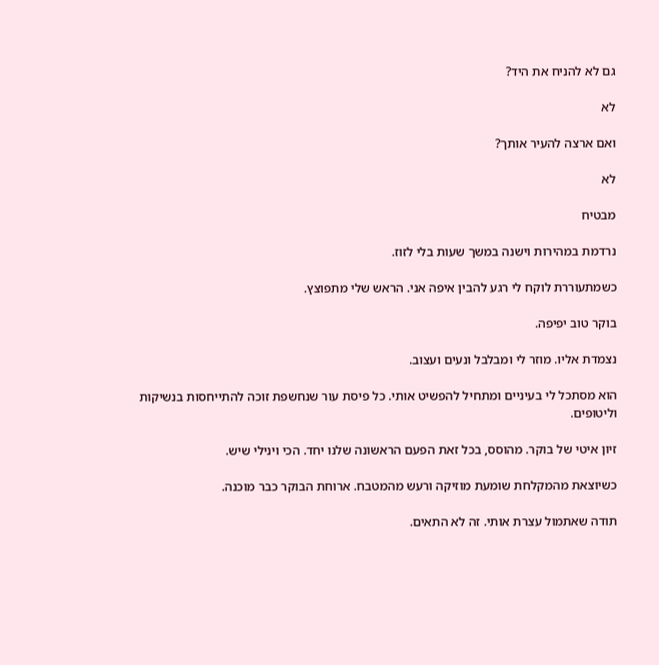גם לא להניח את היד?

לא

ואם ארצה להעיר אותך?

לא

מבטיח

נרדמת במהירות וישנה במשך שעות בלי לזוז.

כשמתעוררת לוקח לי רגע להבין איפה אני. הראש שלי מתפוצץ.

בוקר טוב יפיפה.

נצמדת אליו. מוזר לי ומבלבל ונעים ועצוב.

הוא מסתכל לי בעיניים ומתחיל להפשיט אותי. כל פיסת עור שנחשפת זוכה להתייחסות בנשיקות וליטופים.

זיון איטי של בוקר. מהוסס, בכל זאת הפעם הראשונה שלנו יחד. הכי וינילי שיש.

כשיוצאת מהמקלחת שומעת מוזיקה ורעש מהמטבח. ארוחת הבוקר כבר מוכנה.

תודה שאתמול עצרת אותי. זה לא התאים.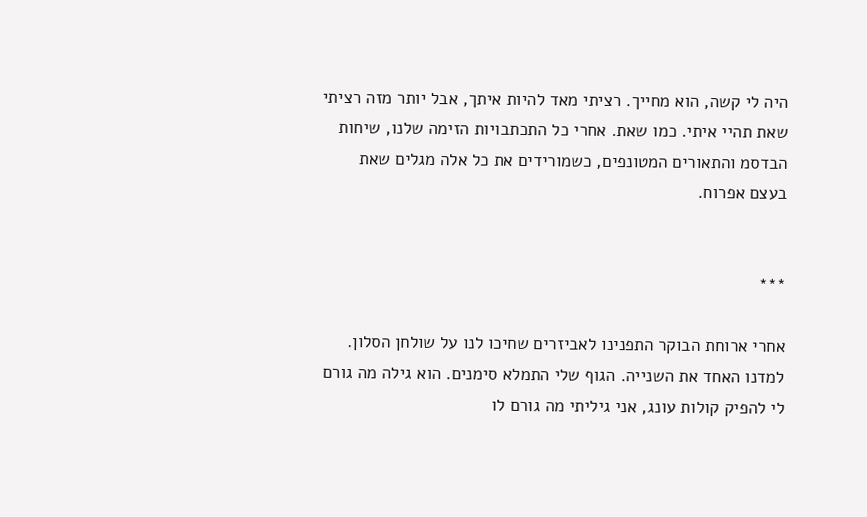היה לי קשה, הוא מחייך. רציתי מאד להיות איתך, אבל יותר מזה רציתי שאת תהיי איתי. כמו שאת. אחרי כל התכתבויות הזימה שלנו, שיחות הבדסמ והתאורים המטונפים, כשמורידים את כל אלה מגלים שאת בעצם אפרוח.


***

אחרי ארוחת הבוקר התפנינו לאביזרים שחיכו לנו על שולחן הסלון. למדנו האחד את השנייה. הגוף שלי התמלא סימנים. הוא גילה מה גורם לי להפיק קולות עונג, אני גיליתי מה גורם לו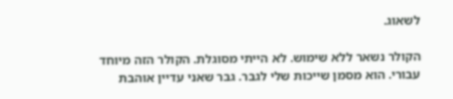לשאוג.

הקולר נשאר ללא שימוש. לא הייתי מסוגלת. הקולר הזה מיוחד עבורי. הוא מסמן שייכות שלי לגבר. גבר שאני עדיין אוהבת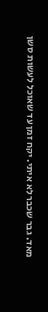מאד. גבר שכבר לא איתי. יקח זמן עד שאוכל לעשות סשן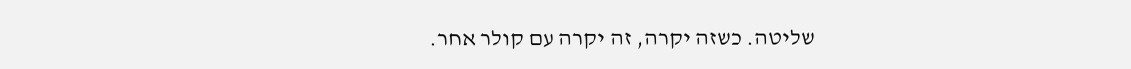שליטה. כשזה יקרה, זה יקרה עם קולר אחר.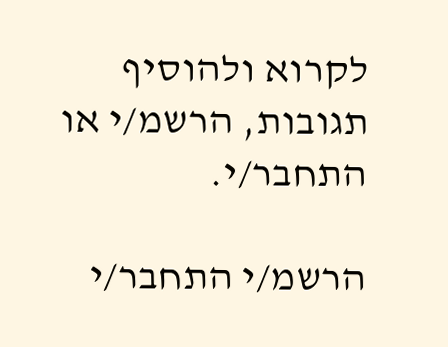לקרוא ולהוסיף תגובות, הרשמ/י או התחבר/י.

הרשמ/י התחבר/י